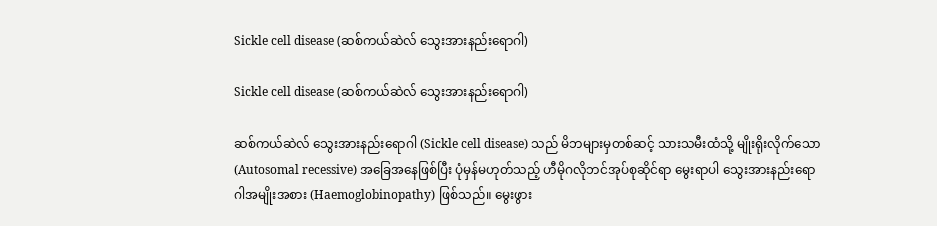Sickle cell disease (ဆစ်ကယ်ဆဲလ် သွေးအားနည်းရောဂါ)

Sickle cell disease (ဆစ်ကယ်ဆဲလ် သွေးအားနည်းရောဂါ)

ဆစ်ကယ်ဆဲလ် သွေးအားနည်းရောဂါ (Sickle cell disease) သည် မိဘများမှတစ်ဆင့် သားသမီးထံသို့ မျိုးရိုးလိုက်သော (Autosomal recessive) အခြေအနေဖြစ်ပြီး ပုံမှန်မဟုတ်သည့် ဟီမိုဂလိုဘင်အုပ်စုဆိုင်ရာ မွေးရာပါ သွေးအားနည်းရောဂါအမျိုးအစား (Haemoglobinopathy) ဖြစ်သည်။ မွေးဖွား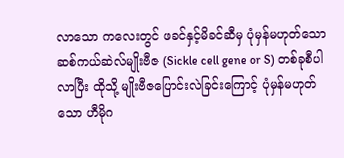လာသော ကလေးတွင် ဖခင်နှင့်မိခင်ဆီမှ ပုံမှန်မဟုတ်သော ဆစ်ကယ်ဆဲလ်မျိုးဗီဇ (Sickle cell gene or S) တစ်ခုစီပါလာပြီး ထိုသို့ မျိုးဗီဇပြောင်းလဲခြင်းကြောင့် ပုံမှန်မဟုတ်သော ဟီမိုဂ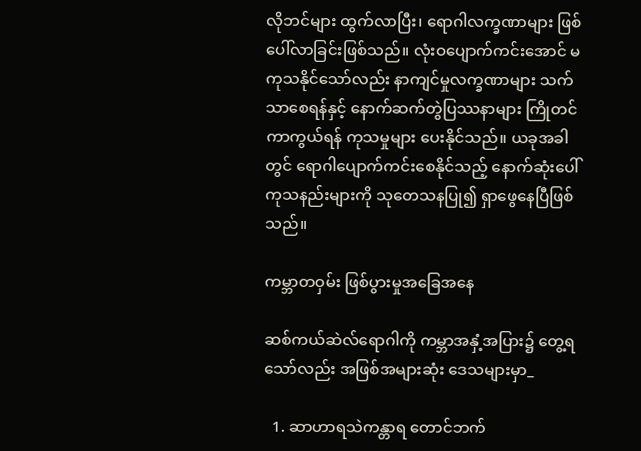လိုဘင်များ ထွက်လာပြီး၊ ရောဂါလက္ခဏာများ ဖြစ်ပေါ်လာခြင်းဖြစ်သည်။ လုံးဝပျောက်ကင်းအောင် မကုသနိုင်သော်လည်း နာကျင်မှုလက္ခဏာများ သက်သာစေရန်နှင့် နောက်ဆက်တွဲပြဿနာများ ကြိုတင်ကာကွယ်ရန် ကုသမှုများ ပေးနိုင်သည်။ ယခုအခါတွင် ရောဂါပျောက်ကင်းစေနိုင်သည့် နောက်ဆုံးပေါ်ကုသနည်းများကို သုတေသနပြု၍ ရှာဖွေနေပြီဖြစ်သည်။

ကမ္ဘာတဝှမ်း ဖြစ်ပွားမှုအခြေအနေ

ဆစ်ကယ်ဆဲလ်ရောဂါကို ကမ္ဘာအနှံ့အပြား၌ တွေ့ရသော်လည်း အဖြစ်အများဆုံး ဒေသများမှာ_

  1. ဆာဟာရသဲကန္တာရ တောင်ဘက်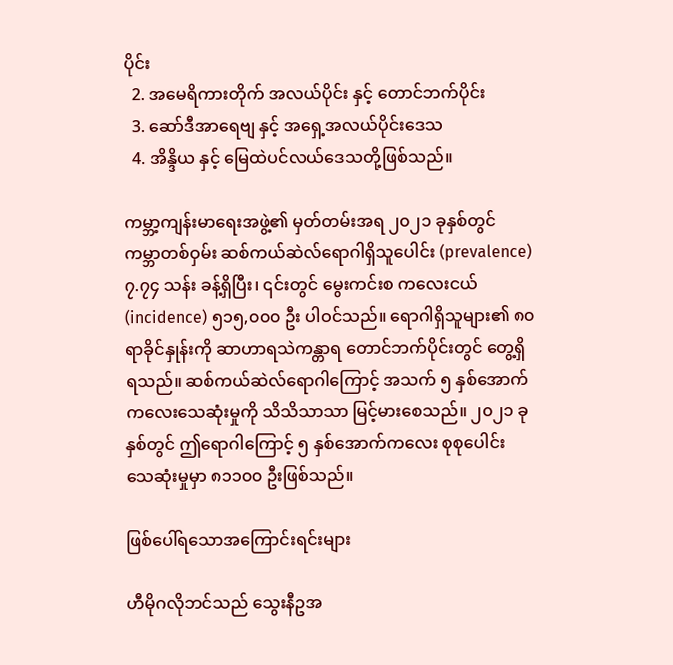ပိုင်း
  2. အမေရိကားတိုက် အလယ်ပိုင်း နှင့် တောင်ဘက်ပိုင်း
  3. ဆော်ဒီအာရေဗျ နှင့် အရှေ့အလယ်ပိုင်းဒေသ
  4. အိန္ဒိယ နှင့် မြေထဲပင်လယ်ဒေသတို့ဖြစ်သည်။

ကမ္ဘာ့ကျန်းမာရေးအဖွဲ့၏ မှတ်တမ်းအရ ၂၀၂၁ ခုနှစ်တွင် ကမ္ဘာတစ်ဝှမ်း ဆစ်ကယ်ဆဲလ်ရောဂါရှိသူပေါင်း (prevalence) ၇.၇၄ သန်း ခန့်ရှိပြီး၊ ၎င်းတွင် မွေးကင်းစ ကလေးငယ် (incidence) ၅၁၅,၀၀၀ ဦး ပါဝင်သည်။ ရောဂါရှိသူများ၏ ၈၀ ရာခိုင်နှုန်းကို ဆာဟာရသဲကန္တာရ တောင်ဘက်ပိုင်းတွင် တွေ့ရှိရသည်။ ဆစ်ကယ်ဆဲလ်ရောဂါကြောင့် အသက် ၅ နှစ်အောက် ကလေးသေဆုံးမှုကို သိသိသာသာ မြင့်မားစေသည်။ ၂၀၂၁ ခုနှစ်တွင် ဤရောဂါကြောင့် ၅ နှစ်အောက်ကလေး စုစုပေါင်း သေဆုံးမှုမှာ ၈၁၁၀၀ ဦးဖြစ်သည်။

ဖြစ်ပေါ်ရသောအကြောင်းရင်းများ

ဟီမိုဂလိုဘင်သည် သွေးနီဥအ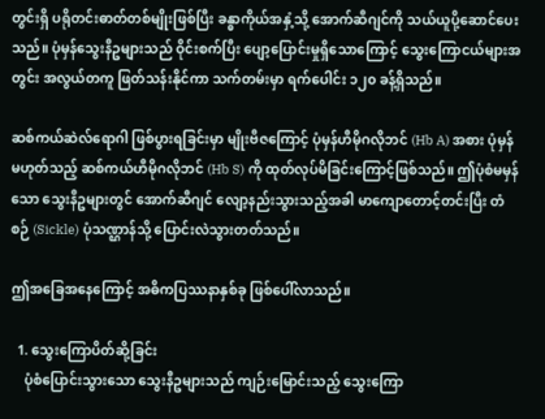တွင်းရှိ ပရိုတင်းဓာတ်တစ်မျိုးဖြစ်ပြီး ခန္ဓာကိုယ်အနှံ့သို့ အောက်ဆီဂျင်ကို သယ်ယူပို့ဆောင်ပေးသည်။ ပုံမှန်သွေးနီဥများသည် ဝိုင်းစက်ပြီး ပျော့ပြောင်းမှုရှိသောကြောင့် သွေးကြောငယ်များအတွင်း အလွယ်တကူ ဖြတ်သန်းနိုင်ကာ သက်တမ်းမှာ ရက်ပေါင်း ၁၂၀ ခန့်ရှိသည်။

ဆစ်ကယ်ဆဲလ်ရောဂါ ဖြစ်ပွားရခြင်းမှာ မျိုးဗီဇကြောင့် ပုံမှန်ဟီမိုဂလိုဘင် (Hb A) အစား ပုံမှန်မဟုတ်သည့် ဆစ်ကယ်ဟီမိုဂလိုဘင် (Hb S) ကို ထုတ်လုပ်မိခြင်းကြောင့်ဖြစ်သည်။ ဤပုံစံမမှန်သော သွေးနီဥများတွင် အောက်ဆီဂျင် လျော့နည်းသွားသည့်အခါ မာကျောတောင့်တင်းပြီး တံစဉ် (Sickle) ပုံသဏ္ဌာန်သို့ ပြောင်းလဲသွားတတ်သည်။

ဤအခြေအနေကြောင့် အဓိကပြဿနာနှစ်ခု ဖြစ်ပေါ်လာသည်။

  1. သွေးကြောပိတ်ဆို့ခြင်း
    ပုံစံပြောင်းသွားသော သွေးနီဥများသည် ကျဉ်းမြောင်းသည့် သွေးကြော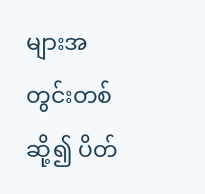များအတွင်းတစ်ဆို့၍ ပိတ်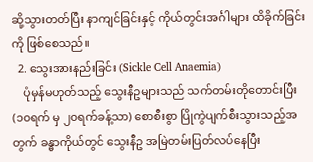ဆို့သွားတတ်ပြီး နာကျင်ခြင်းနှင့် ကိုယ်တွင်းအင်္ဂါများ ထိခိုက်ခြင်းကို ဖြစ်စေသည်။
  2. သွေးအားနည်းခြင်း (Sickle Cell Anaemia)
    ပုံမှန်မဟုတ်သည့် သွေးနီဥများသည် သက်တမ်းတိုတောင်းပြီး (၁၀ရက် မှ ၂၀ရက်ခန့်သာ) စောစီးစွာ ပြိုကွဲပျက်စီးသွားသည့်အတွက် ခန္ဓာကိုယ်တွင် သွေးနီဥ အမြဲတမ်းပြတ်လပ်နေပြီး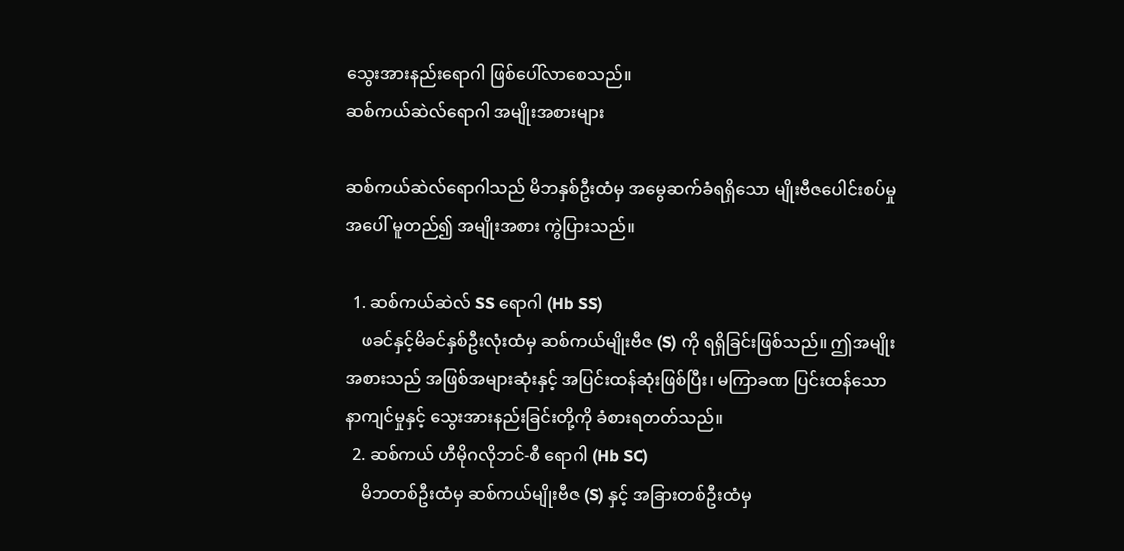သွေးအားနည်းရောဂါ ဖြစ်ပေါ်လာစေသည်။
ဆစ်ကယ်ဆဲလ်ရောဂါ အမျိုးအစားများ

ဆစ်ကယ်ဆဲလ်ရောဂါသည် မိဘနှစ်ဦးထံမှ အမွေဆက်ခံရရှိသော မျိုးဗီဇပေါင်းစပ်မှုအပေါ် မူတည်၍ အမျိုးအစား ကွဲပြားသည်။

  1. ဆစ်ကယ်ဆဲလ် SS ရောဂါ (Hb SS)
    ဖခင်နှင့်မိခင်နှစ်ဦးလုံးထံမှ ဆစ်ကယ်မျိုးဗီဇ (S) ကို ရရှိခြင်းဖြစ်သည်။ ဤအမျိုးအစားသည် အဖြစ်အများဆုံးနှင့် အပြင်းထန်ဆုံးဖြစ်ပြီး၊ မကြာခဏ ပြင်းထန်သော နာကျင်မှုနှင့် သွေးအားနည်းခြင်းတို့ကို ခံစားရတတ်သည်။
  2. ဆစ်ကယ် ဟီမိုဂလိုဘင်-စီ ရောဂါ (Hb SC)
    မိဘတစ်ဦးထံမှ ဆစ်ကယ်မျိုးဗီဇ (S) နှင့် အခြားတစ်ဦးထံမှ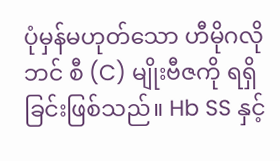ပုံမှန်မဟုတ်သော ဟီမိုဂလိုဘင် စီ (C) မျိုးဗီဇကို ရရှိခြင်းဖြစ်သည်။ Hb SS နှင့်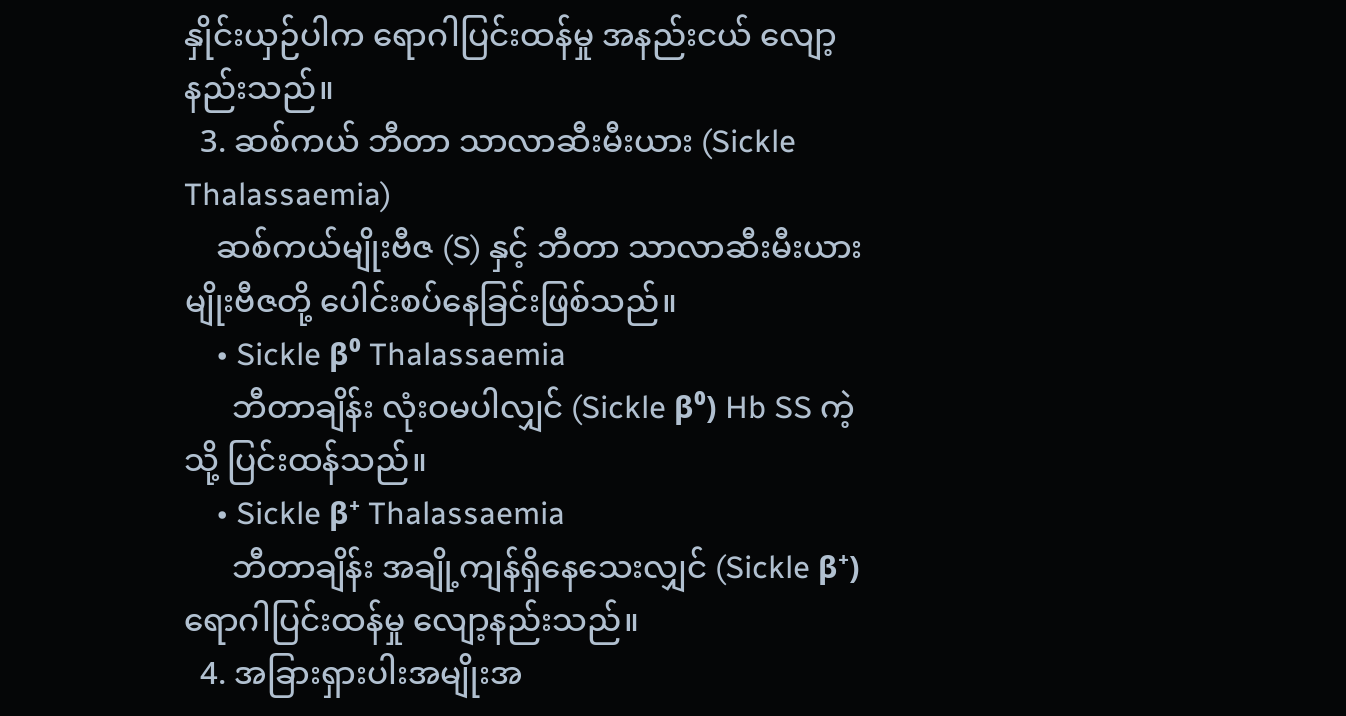နှိုင်းယှဉ်ပါက ရောဂါပြင်းထန်မှု အနည်းငယ် လျော့နည်းသည်။
  3. ဆစ်ကယ် ဘီတာ သာလာဆီးမီးယား (Sickle Thalassaemia)
    ဆစ်ကယ်မျိုးဗီဇ (S) နှင့် ဘီတာ သာလာဆီးမီးယား မျိုးဗီဇတို့ ပေါင်းစပ်နေခြင်းဖြစ်သည်။
    • Sickle β⁰ Thalassaemia
      ဘီတာချိန်း လုံးဝမပါလျှင် (Sickle β⁰) Hb SS ကဲ့သို့ ပြင်းထန်သည်။
    • Sickle β⁺ Thalassaemia
      ဘီတာချိန်း အချို့ကျန်ရှိနေသေးလျှင် (Sickle β⁺) ရောဂါပြင်းထန်မှု လျော့နည်းသည်။
  4. အခြားရှားပါးအမျိုးအ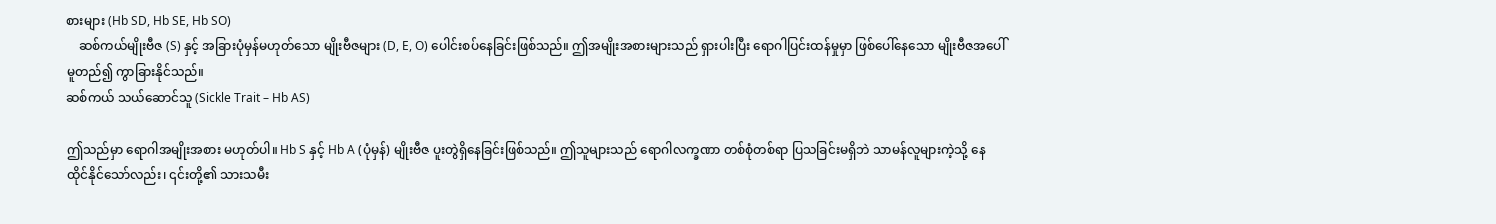စားများ (Hb SD, Hb SE, Hb SO)
    ဆစ်ကယ်မျိုးဗီဇ (S) နှင့် အခြားပုံမှန်မဟုတ်သော မျိုးဗီဇများ (D, E, O) ပေါင်းစပ်နေခြင်းဖြစ်သည်။ ဤအမျိုးအစားများသည် ရှားပါးပြီး ရောဂါပြင်းထန်မှုမှာ ဖြစ်ပေါ်နေသော မျိုးဗီဇအပေါ် မူတည်၍ ကွာခြားနိုင်သည်။
ဆစ်ကယ် သယ်ဆောင်သူ (Sickle Trait – Hb AS)

ဤသည်မှာ ရောဂါအမျိုးအစား မဟုတ်ပါ။ Hb S နှင့် Hb A (ပုံမှန်) မျိုးဗီဇ ပူးတွဲရှိနေခြင်းဖြစ်သည်။ ဤသူများသည် ရောဂါလက္ခဏာ တစ်စုံတစ်ရာ ပြသခြင်းမရှိဘဲ သာမန်လူများကဲ့သို့ နေထိုင်နိုင်သော်လည်း၊ ၎င်းတို့၏ သားသမီး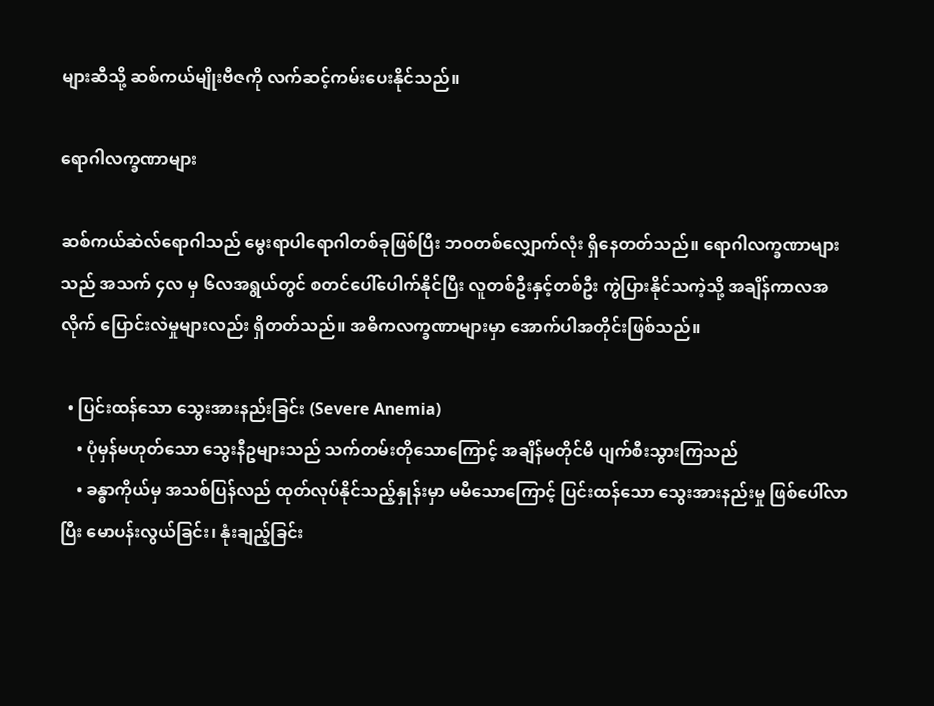များဆီသို့ ဆစ်ကယ်မျိုးဗီဇကို လက်ဆင့်ကမ်းပေးနိုင်သည်။

ရောဂါလက္ခဏာများ

ဆစ်ကယ်ဆဲလ်ရောဂါသည် မွေးရာပါရောဂါတစ်ခုဖြစ်ပြီး ဘဝတစ်လျှောက်လုံး ရှိနေတတ်သည်။ ရောဂါလက္ခဏာများသည် အသက် ၄လ မှ ၆လအရွယ်တွင် စတင်ပေါ်ပေါက်နိုင်ပြီး လူတစ်ဦးနှင့်တစ်ဦး ကွဲပြားနိုင်သကဲ့သို့ အချိန်ကာလအလိုက် ပြောင်းလဲမှုများလည်း ရှိတတ်သည်။ အဓိကလက္ခဏာများမှာ အောက်ပါအတိုင်းဖြစ်သည်။

  • ပြင်းထန်သော သွေးအားနည်းခြင်း (Severe Anemia)
    • ပုံမှန်မဟုတ်သော သွေးနီဥများသည် သက်တမ်းတိုသောကြောင့် အချိန်မတိုင်မီ ပျက်စီးသွားကြသည်
    • ခန္ဓာကိုယ်မှ အသစ်ပြန်လည် ထုတ်လုပ်နိုင်သည့်နှုန်းမှာ မမီသောကြောင့် ပြင်းထန်သော သွေးအားနည်းမှု ဖြစ်ပေါ်လာပြီး မောပန်းလွယ်ခြင်း၊ နုံးချည့်ခြင်း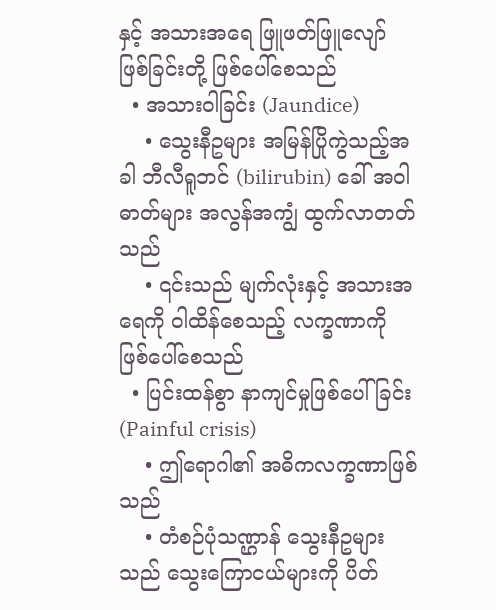နှင့် အသားအရေ ဖြူဖတ်ဖြူလျော် ဖြစ်ခြင်းတို့ ဖြစ်ပေါ်စေသည်
  • အသားဝါခြင်း (Jaundice)
    • သွေးနီဥများ အမြန်ပြိုကွဲသည့်အခါ ဘီလီရူဘင် (bilirubin) ခေါ် အဝါဓာတ်များ အလွန်အကျွံ ထွက်လာတတ်သည်
    • ၎င်းသည် မျက်လုံးနှင့် အသားအရေကို ဝါထိန်စေသည့် လက္ခဏာကို ဖြစ်ပေါ်စေသည်
  • ပြင်းထန်စွာ နာကျင်မှုဖြစ်ပေါ်ခြင်း (Painful crisis)
    • ဤရောဂါ၏ အဓိကလက္ခဏာဖြစ်သည်
    • တံစဉ်ပုံသဏ္ဌာန် သွေးနီဥများသည် သွေးကြောငယ်များကို ပိတ်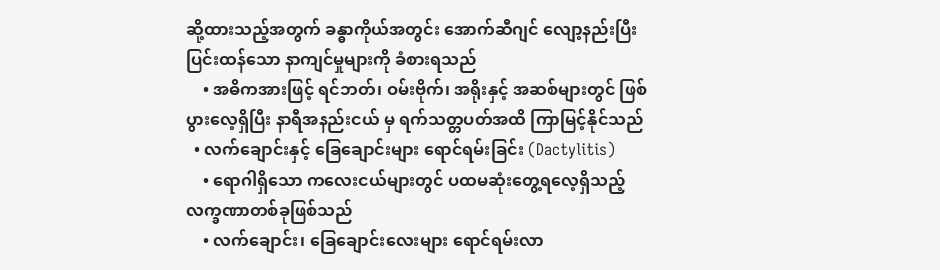ဆို့ထားသည့်အတွက် ခန္ဓာကိုယ်အတွင်း အောက်ဆီဂျင် လျော့နည်းပြီး ပြင်းထန်သော နာကျင်မှုများကို ခံစားရသည်
    • အဓိကအားဖြင့် ရင်ဘတ်၊ ဝမ်းဗိုက်၊ အရိုးနှင့် အဆစ်များတွင် ဖြစ်ပွားလေ့ရှိပြီး နာရီအနည်းငယ် မှ ရက်သတ္တပတ်အထိ ကြာမြင့်နိုင်သည်
  • လက်ချောင်းနှင့် ခြေချောင်းများ ရောင်ရမ်းခြင်း (Dactylitis)
    • ရောဂါရှိသော ကလေးငယ်များတွင် ပထမဆုံးတွေ့ရလေ့ရှိသည့် လက္ခဏာတစ်ခုဖြစ်သည်
    • လက်ချောင်း၊ ခြေချောင်းလေးများ ရောင်ရမ်းလာ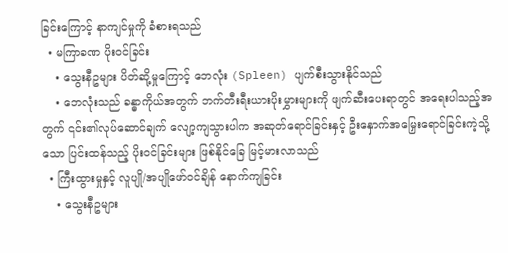ခြင်းကြောင့် နာကျင်မှုကို ခံစားရသည်
  • မကြာခဏ ပိုးဝင်ခြင်း
    • သွေးနီဥများ ပိတ်ဆို့မှုကြောင့် ဘေလုံး (Spleen) ပျက်စီးသွားနိုင်သည်
    • ဘေလုံးသည် ခန္ဓာကိုယ်အတွက် ဘက်တီးရီးယားပိုးမွှားများကို ဖျက်ဆီးပေးရာတွင် အရေးပါသည့်အတွက် ၎င်း၏လုပ်ဆောင်ချက် လျော့ကျသွားပါက အဆုတ်ရောင်ခြင်းနှင့် ဦးနှောက်အမြှေးရောင်ခြင်းကဲ့သို့သော ပြင်းထန်သည့် ပိုးဝင်ခြင်းများ ဖြစ်နိုင်ခြေ မြင့်မားလာသည်
  • ကြီးထွားမှုနှင့် လူပျို/အပျိုဖော်ဝင်ချိန် နောက်ကျခြင်း
    • သွေးနီဥများ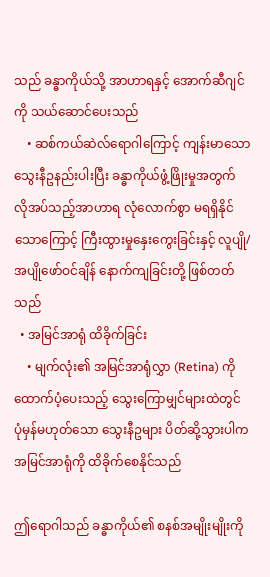သည် ခန္ဓာကိုယ်သို့ အာဟာရနှင့် အောက်ဆီဂျင်ကို သယ်ဆောင်ပေးသည်
    • ဆစ်ကယ်ဆဲလ်ရောဂါကြောင့် ကျန်းမာသော သွေးနီဥနည်းပါးပြီး ခန္ဓာကိုယ်ဖွံ့ဖြိုးမှုအတွက် လိုအပ်သည့်အာဟာရ လုံလောက်စွာ မရရှိနိုင်သောကြောင့် ကြီးထွားမှုနှေးကွေးခြင်းနှင့် လူပျို/အပျိုဖော်ဝင်ချိန် နောက်ကျခြင်းတို့ ဖြစ်တတ်သည်
  • အမြင်အာရုံ ထိခိုက်ခြင်း
    • မျက်လုံး၏ အမြင်အာရုံလွှာ (Retina) ကို ထောက်ပံ့ပေးသည့် သွေးကြောမျှင်များထဲတွင် ပုံမှန်မဟုတ်သော သွေးနီဥများ ပိတ်ဆို့သွားပါက အမြင်အာရုံကို ထိခိုက်စေနိုင်သည်

ဤရောဂါသည် ခန္ဓာကိုယ်၏ စနစ်အမျိုးမျိုးကို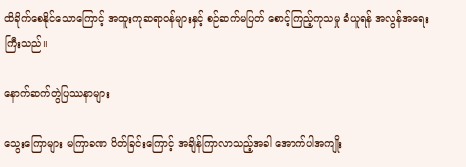ထိခိုက်စေနိုင်သောကြောင့် အထူးကုဆရာဝန်များနှင့် စဉ်ဆက်မပြတ် စောင့်ကြည့်ကုသမှု ခံယူရန် အလွန်အရေးကြီးသည်။

နောက်ဆက်တွဲပြဿနာများ

သွေးကြောများ မကြာခဏ ပိတ်ခြင်းကြောင့် အချိန်ကြာလာသည့်အခါ အောက်ပါအကျိုး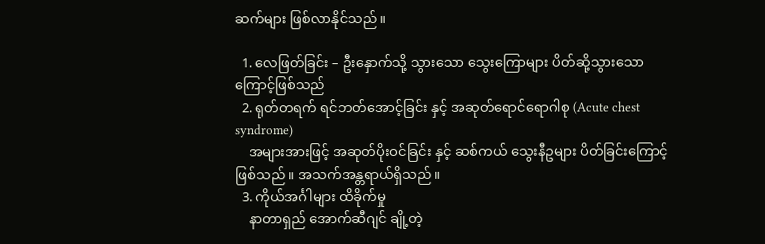ဆက်များ ဖြစ်လာနိုင်သည်။

  1. လေဖြတ်ခြင်း – ဦးနှောက်သို့ သွားသော သွေးကြောများ ပိတ်ဆို့သွားသောကြောင့်ဖြစ်သည်
  2. ရုတ်တရက် ရင်ဘတ်အောင့်ခြင်း နှင့် အဆုတ်ရောင်ရောဂါစု (Acute chest syndrome)
    အများအားဖြင့် အဆုတ်ပိုးဝင်ခြင်း နှင့် ဆစ်ကယ် သွေးနီဥများ ပိတ်ခြင်းကြောင့်ဖြစ်သည်။ အသက်အန္တရာယ်ရှိသည်။
  3. ကိုယ်အင်္ဂါများ ထိခိုက်မှု
    နာတာရှည် အောက်ဆီဂျင် ချို့တဲ့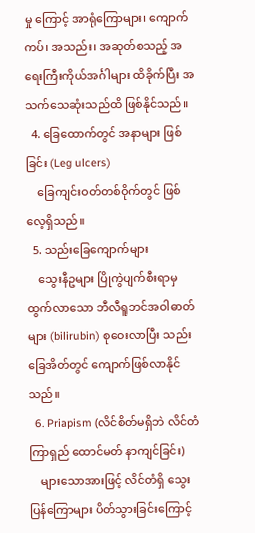မှု ကြောင့် အာရုံကြောများ၊ ကျောက်ကပ်၊ အသည်း၊ အဆုတ်စသည့် အရေးကြီးကိုယ်အင်္ဂါများ ထိခိုက်ပြီး အသက်သေဆုံးသည်ထိ ဖြစ်နိုင်သည်။
  4. ခြေထောက်တွင် အနာများ ဖြစ်ခြင်း (Leg ulcers)
    ခြေကျင်းဝတ်တစ်ဝိုက်တွင် ဖြစ်လေ့ရှိသည်။
  5. သည်းခြေကျောက်များ
    သွေးနီဥများ ပြိုကွဲပျက်စီးရာမှ ထွက်လာသော ဘီလီရူဘင်အဝါဓာတ်များ (bilirubin) စုဝေးလာပြီး သည်းခြေအိတ်တွင် ကျောက်ဖြစ်လာနိုင်သည်။
  6. Priapism (လိင်စိတ်မရှိဘဲ လိင်တံ ကြာရှည် ထောင်မတ် နာကျင်ခြင်း)
    များသောအားဖြင့် လိင်တံရှိ သွေးပြန်ကြောများ ပိတ်သွားခြင်းကြောင့်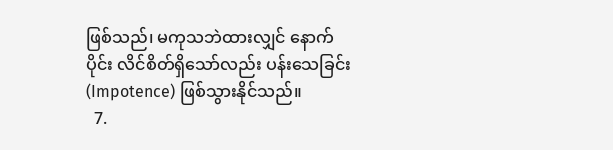ဖြစ်သည်၊ မကုသဘဲထားလျှင် နောက်ပိုင်း လိင်စိတ်ရှိသော်လည်း ပန်းသေခြင်း (Impotence) ဖြစ်သွားနိုင်သည်။
  7.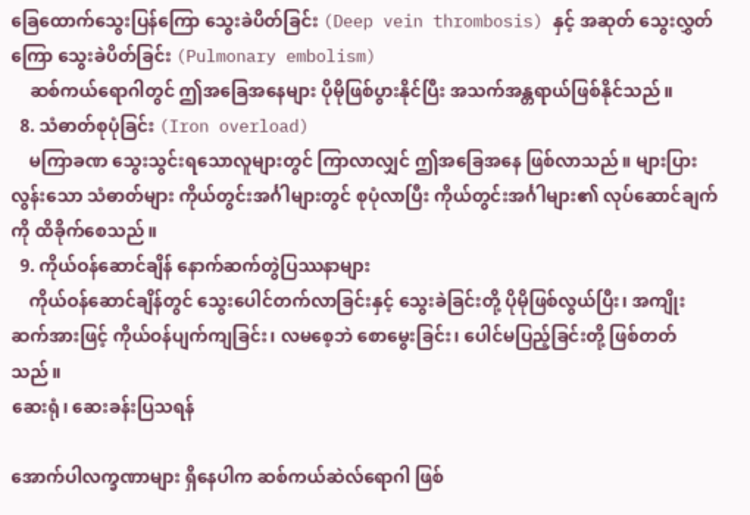ခြေထောက်သွေးပြန်ကြော သွေးခဲပိတ်ခြင်း (Deep vein thrombosis) နှင့် အဆုတ် သွေးလွှတ်ကြော သွေးခဲပိတ်ခြင်း (Pulmonary embolism)
    ဆစ်ကယ်ရောဂါတွင် ဤအခြေအနေများ ပိုမိုဖြစ်ပွားနိုင်ပြီး အသက်အန္တရာယ်ဖြစ်နိုင်သည်။
  8. သံဓာတ်စုပုံခြင်း (Iron overload)
    မကြာခဏ သွေးသွင်းရသောလူများတွင် ကြာလာလျှင် ဤအခြေအနေ ဖြစ်လာသည်။ များပြားလွန်းသော သံဓာတ်များ ကိုယ်တွင်းအင်္ဂါများတွင် စုပုံလာပြီး ကိုယ်တွင်းအင်္ဂါများ၏ လုပ်ဆောင်ချက်ကို ထိခိုက်စေသည်။
  9. ကိုယ်ဝန်ဆောင်ချိန် နောက်ဆက်တွဲပြဿနာများ
    ကိုယ်ဝန်ဆောင်ချိန်တွင် သွေးပေါင်တက်လာခြင်းနှင့် သွေးခဲခြင်းတို့ ပိုမိုဖြစ်လွယ်ပြီး၊ အကျိုးဆက်အားဖြင့် ကိုယ်ဝန်ပျက်ကျခြင်း၊ လမစေ့ဘဲ စောမွေးခြင်း၊ ပေါင်မပြည့်ခြင်းတို့ ဖြစ်တတ်သည်။
ဆေးရုံ၊ ဆေးခန်းပြသရန်

အောက်ပါလက္ခဏာများ ရှိနေပါက ဆစ်ကယ်ဆဲလ်ရောဂါ ဖြစ်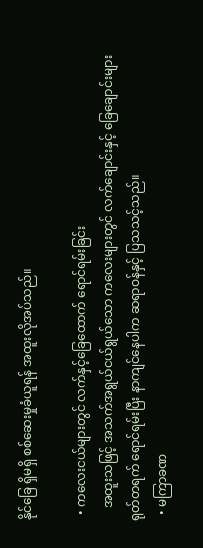နိုင်ခြေ ရှိမရှိ စစ်ဆေးမှုခံယူရန် အထူးလိုအပ်သည်။

  • ကလေးငယ်များတွင် လက်နှင့်ခြေထောက် ရောင်ရမ်းခြင်း
    အထူးသဖြင့် အသက်အရွယ်ငယ်ရွယ်သော ကလေးများတွင် လက်ချောင်းနှင့် ခြေချောင်းများ ရုတ်တရက် ရောင်ရမ်းပြီး နာကျင်နေပါက ဆရာဝန်နှင့် ပြသသင့်သည်။
  • မကြာခဏ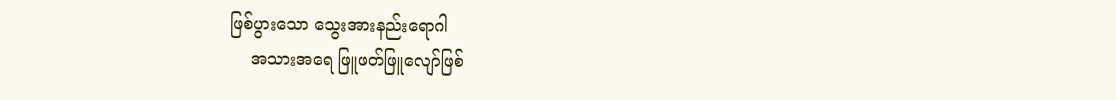ဖြစ်ပွားသော သွေးအားနည်းရောဂါ
    အသားအရေ ဖြူဖတ်ဖြူလျော်ဖြစ်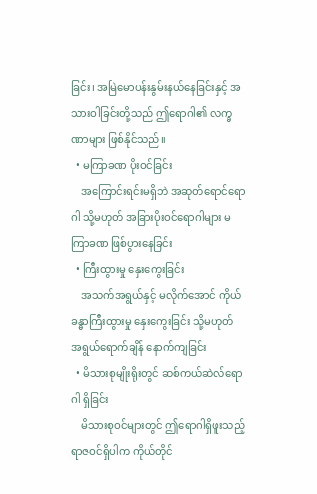ခြင်း၊ အမြဲမောပန်းနွမ်းနယ်နေခြင်းနှင့် အသားဝါခြင်းတို့သည် ဤရောဂါ၏ လက္ခဏာများ ဖြစ်နိုင်သည်။
  • မကြာခဏ ပိုးဝင်ခြင်း
    အကြောင်းရင်းမရှိဘဲ အဆုတ်ရောင်ရောဂါ သို့မဟုတ် အခြားပိုးဝင်ရောဂါများ မကြာခဏ ဖြစ်ပွားနေခြင်း
  • ကြီးထွားမှု နှေးကွေးခြင်း
    အသက်အရွယ်နှင့် မလိုက်အောင် ကိုယ်ခန္ဓာကြီးထွားမှု နှေးကွေးခြင်း သို့မဟုတ် အရွယ်ရောက်ချိန် နောက်ကျခြင်း
  • မိသားစုမျိုးရိုးတွင် ဆစ်ကယ်ဆဲလ်ရောဂါ ရှိခြင်း
    မိသားစုဝင်များတွင် ဤရောဂါရှိဖူးသည့် ရာဇဝင်ရှိပါက ကိုယ်တိုင်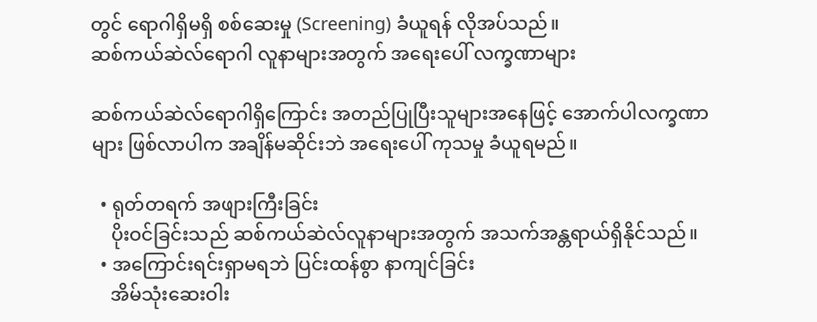တွင် ရောဂါရှိမရှိ စစ်ဆေးမှု (Screening) ခံယူရန် လိုအပ်သည်။
ဆစ်ကယ်ဆဲလ်ရောဂါ လူနာများအတွက် အရေးပေါ် လက္ခဏာများ

ဆစ်ကယ်ဆဲလ်ရောဂါရှိကြောင်း အတည်ပြုပြီးသူများအနေဖြင့် အောက်ပါလက္ခဏာများ ဖြစ်လာပါက အချိန်မဆိုင်းဘဲ အရေးပေါ် ကုသမှု ခံယူရမည်။

  • ရုတ်တရက် အဖျားကြီးခြင်း
    ပိုးဝင်ခြင်းသည် ဆစ်ကယ်ဆဲလ်လူနာများအတွက် အသက်အန္တရာယ်ရှိနိုင်သည်။
  • အကြောင်းရင်းရှာမရဘဲ ပြင်းထန်စွာ နာကျင်ခြင်း
    အိမ်သုံးဆေးဝါး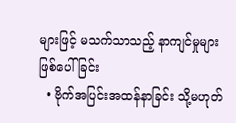များဖြင့် မသက်သာသည့် နာကျင်မှုများ ဖြစ်ပေါ်ခြင်း
  • ဗိုက်အပြင်းအထန်နာခြင်း သို့မဟုတ်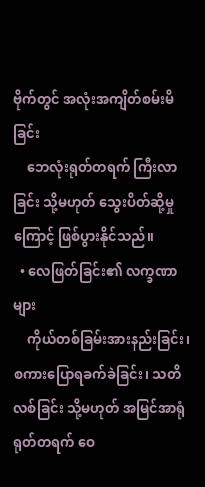ဗိုက်တွင် အလုံးအကျိတ်စမ်းမိခြင်း
    ဘေလုံးရုတ်တရက် ကြီးလာခြင်း သို့မဟုတ် သွေးပိတ်ဆို့မှုကြောင့် ဖြစ်ပွားနိုင်သည်။
  • လေဖြတ်ခြင်း၏ လက္ခဏာများ
    ကိုယ်တစ်ခြမ်းအားနည်းခြင်း၊ စကားပြောရခက်ခဲခြင်း၊ သတိလစ်ခြင်း သို့မဟုတ် အမြင်အာရုံ ရုတ်တရက် ဝေ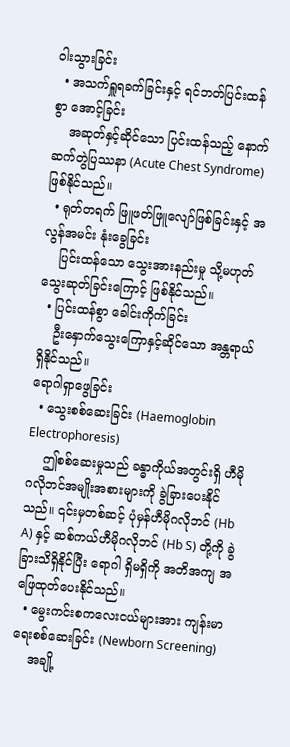ဝါးသွားခြင်း
  • အသက်ရှူရခက်ခြင်းနှင့် ရင်ဘတ်ပြင်းထန်စွာ အောင့်ခြင်း
    အဆုတ်နှင့်ဆိုင်သော ပြင်းထန်သည့် နောက်ဆက်တွဲပြဿနာ (Acute Chest Syndrome) ဖြစ်နိုင်သည်။
  • ရုတ်တရက် ဖြူဖတ်ဖြူလျော်ဖြစ်ခြင်းနှင့် အလွန်အမင်း နုံးခွေခြင်း
    ပြင်းထန်သော သွေးအားနည်းမှု သို့မဟုတ် သွေးဆုတ်ခြင်းကြောင့် ဖြစ်နိုင်သည်။
  • ပြင်းထန်စွာ ခေါင်းကိုက်ခြင်း
    ဦးနှောက်သွေးကြောနှင့်ဆိုင်သော အန္တရာယ်ရှိနိုင်သည်။
ရောဂါရှာဖွေခြင်း
  • သွေးစစ်ဆေးခြင်း (Haemoglobin Electrophoresis)
    ဤစစ်ဆေးမှုသည် ခန္ဓာကိုယ်အတွင်းရှိ ဟီမိုဂလိုဘင်အမျိုးအစားများကို ခွဲခြားပေးနိုင်သည်။ ၎င်းမှတစ်ဆင့် ပုံမှန်ဟီမိုဂလိုဘင် (Hb A) နှင့် ဆစ်ကယ်ဟီမိုဂလိုဘင် (Hb S) တို့ကို ခွဲခြားသိရှိနိုင်ပြီး ရောဂါ ရှိမရှိကို အတိအကျ အဖြေထုတ်ပေးနိုင်သည်။
  • မွေးကင်းစကလေးငယ်များအား ကျန်းမာရေးစစ်ဆေးခြင်း (Newborn Screening)
    အချို့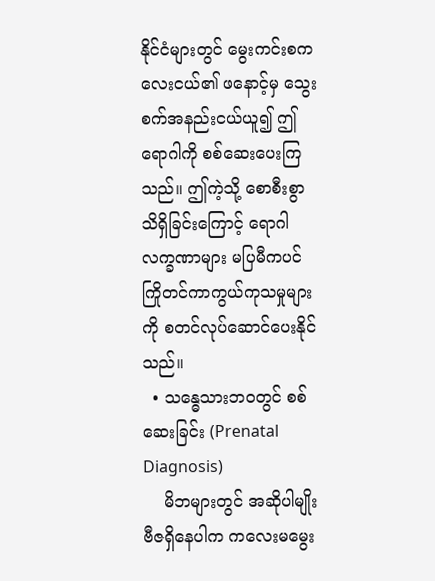နိုင်ငံများတွင် မွေးကင်းစကလေးငယ်၏ ဖနောင့်မှ သွေးစက်အနည်းငယ်ယူ၍ ဤရောဂါကို စစ်ဆေးပေးကြသည်။ ဤကဲ့သို့ စောစီးစွာသိရှိခြင်းကြောင့် ရောဂါလက္ခဏာများ မပြမီကပင် ကြိုတင်ကာကွယ်ကုသမှုများကို စတင်လုပ်ဆောင်ပေးနိုင်သည်။
  • သန္ဓေသားဘဝတွင် စစ်ဆေးခြင်း (Prenatal Diagnosis)
    မိဘများတွင် အဆိုပါမျိုးဗီဇရှိနေပါက ကလေးမမွေး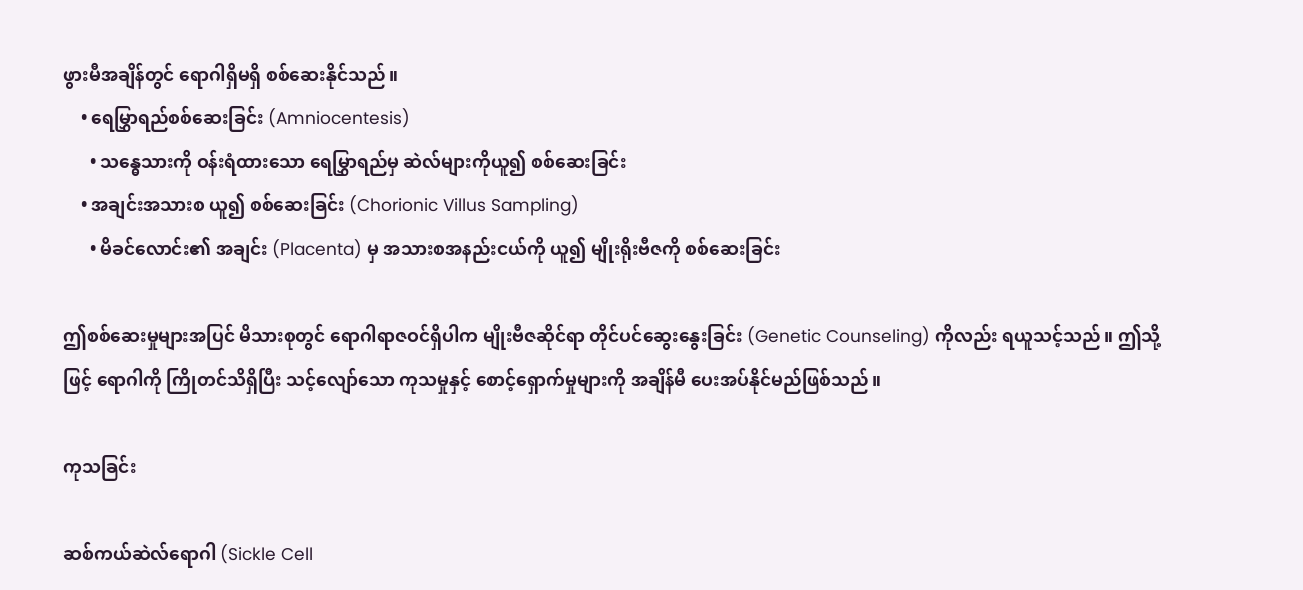ဖွားမီအချိန်တွင် ရောဂါရှိမရှိ စစ်ဆေးနိုင်သည်။
    • ရေမြွှာရည်စစ်ဆေးခြင်း (Amniocentesis)
      • သန္ဓေသားကို ဝန်းရံထားသော ရေမြွှာရည်မှ ဆဲလ်များကိုယူ၍ စစ်ဆေးခြင်း
    • အချင်းအသားစ ယူ၍ စစ်ဆေးခြင်း (Chorionic Villus Sampling)
      • မိခင်လောင်း၏ အချင်း (Placenta) မှ အသားစအနည်းငယ်ကို ယူ၍ မျိုးရိုးဗီဇကို စစ်ဆေးခြင်း

ဤစစ်ဆေးမှုများအပြင် မိသားစုတွင် ရောဂါရာဇဝင်ရှိပါက မျိုးဗီဇဆိုင်ရာ တိုင်ပင်ဆွေးနွေးခြင်း (Genetic Counseling) ကိုလည်း ရယူသင့်သည်။ ဤသို့ဖြင့် ရောဂါကို ကြိုတင်သိရှိပြီး သင့်လျော်သော ကုသမှုနှင့် စောင့်ရှောက်မှုများကို အချိန်မီ ပေးအပ်နိုင်မည်ဖြစ်သည်။

ကုသခြင်း

ဆစ်ကယ်ဆဲလ်ရောဂါ (Sickle Cell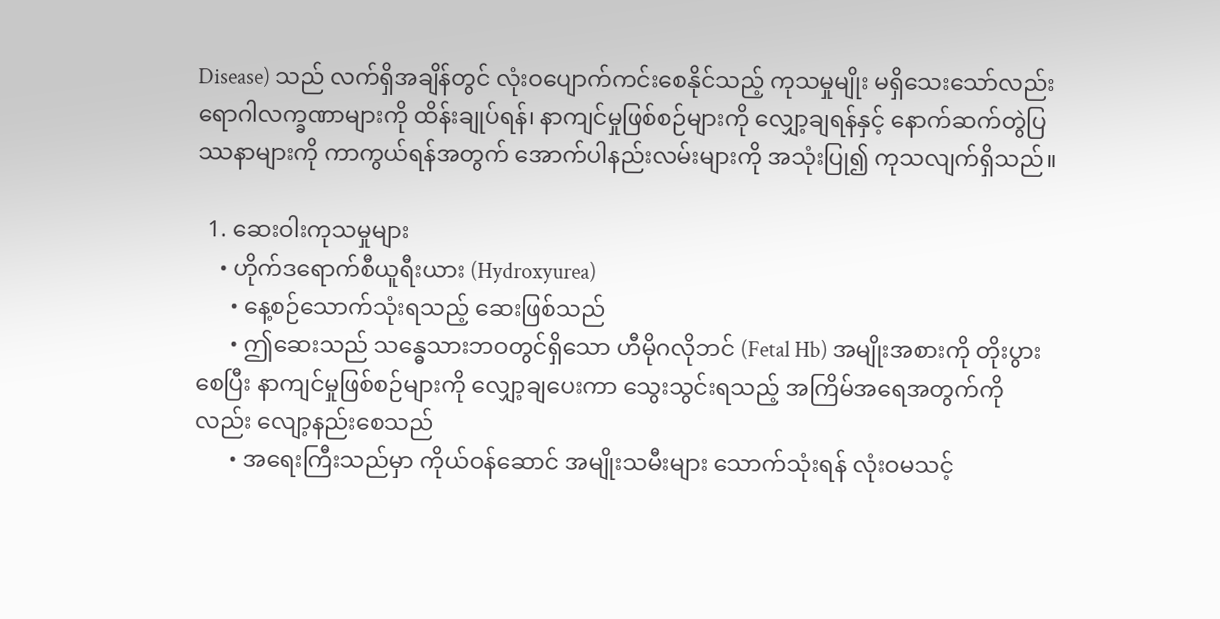Disease) သည် လက်ရှိအချိန်တွင် လုံးဝပျောက်ကင်းစေနိုင်သည့် ကုသမှုမျိုး မရှိသေးသော်လည်း ရောဂါလက္ခဏာများကို ထိန်းချုပ်ရန်၊ နာကျင်မှုဖြစ်စဉ်များကို လျှော့ချရန်နှင့် နောက်ဆက်တွဲပြဿနာများကို ကာကွယ်ရန်အတွက် အောက်ပါနည်းလမ်းများကို အသုံးပြု၍ ကုသလျက်ရှိသည်။

  1. ဆေးဝါးကုသမှုများ
    • ဟိုက်ဒရောက်စီယူရီးယား (Hydroxyurea)
      • နေ့စဉ်သောက်သုံးရသည့် ဆေးဖြစ်သည်
      • ဤဆေးသည် သန္ဓေသားဘဝတွင်ရှိသော ဟီမိုဂလိုဘင် (Fetal Hb) အမျိုးအစားကို တိုးပွားစေပြီး နာကျင်မှုဖြစ်စဉ်များကို လျှော့ချပေးကာ သွေးသွင်းရသည့် အကြိမ်အရေအတွက်ကိုလည်း လျော့နည်းစေသည်
      • အရေးကြီးသည်မှာ ကိုယ်ဝန်ဆောင် အမျိုးသမီးများ သောက်သုံးရန် လုံးဝမသင့်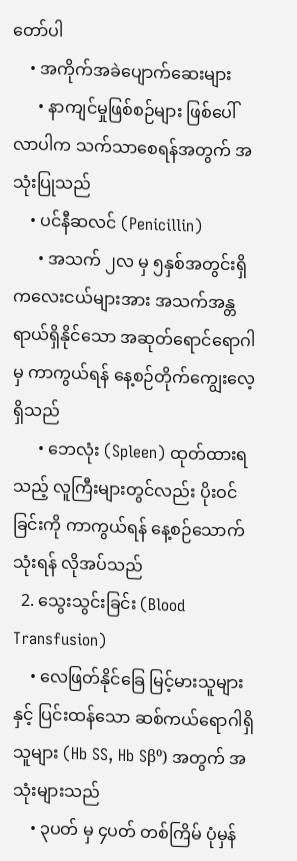တော်ပါ
    • အကိုက်အခဲပျောက်ဆေးများ
      • နာကျင်မှုဖြစ်စဉ်များ ဖြစ်ပေါ်လာပါက သက်သာစေရန်အတွက် အသုံးပြုသည်
    • ပင်နီဆလင် (Penicillin)
      • အသက် ၂လ မှ ၅နှစ်အတွင်းရှိ ကလေးငယ်များအား အသက်အန္တရာယ်ရှိနိုင်သော အဆုတ်ရောင်ရောဂါမှ ကာကွယ်ရန် နေ့စဉ်တိုက်ကျွေးလေ့ရှိသည်
      • ဘေလုံး (Spleen) ထုတ်ထားရသည့် လူကြီးများတွင်လည်း ပိုးဝင်ခြင်းကို ကာကွယ်ရန် နေ့စဉ်သောက်သုံးရန် လိုအပ်သည်
  2. သွေးသွင်းခြင်း (Blood Transfusion)
    • လေဖြတ်နိုင်ခြေ မြင့်မားသူများနှင့် ပြင်းထန်သော ဆစ်ကယ်ရောဂါရှိသူများ (Hb SS, Hb Sβ⁰) အတွက် အသုံးများသည်
    • ၃ပတ် မှ ၄ပတ် တစ်ကြိမ် ပုံမှန်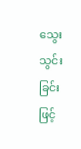သွေးသွင်းခြင်းဖြင့်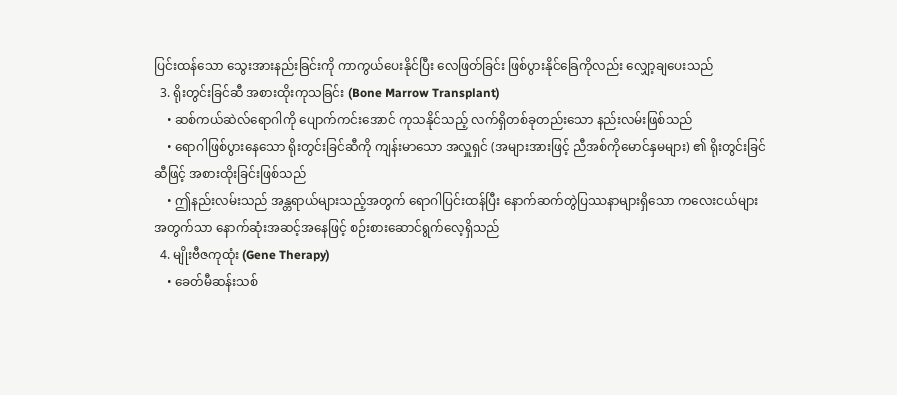ပြင်းထန်သော သွေးအားနည်းခြင်းကို ကာကွယ်ပေးနိုင်ပြီး လေဖြတ်ခြင်း ဖြစ်ပွားနိုင်ခြေကိုလည်း လျှော့ချပေးသည်
  3. ရိုးတွင်းခြင်ဆီ အစားထိုးကုသခြင်း (Bone Marrow Transplant)
    • ဆစ်ကယ်ဆဲလ်ရောဂါကို ပျောက်ကင်းအောင် ကုသနိုင်သည့် လက်ရှိတစ်ခုတည်းသော နည်းလမ်းဖြစ်သည်
    • ရောဂါဖြစ်ပွားနေသော ရိုးတွင်းခြင်ဆီကို ကျန်းမာသော အလှူရှင် (အများအားဖြင့် ညီအစ်ကိုမောင်နှမများ) ၏ ရိုးတွင်းခြင်ဆီဖြင့် အစားထိုးခြင်းဖြစ်သည်
    • ဤနည်းလမ်းသည် အန္တရာယ်များသည့်အတွက် ရောဂါပြင်းထန်ပြီး နောက်ဆက်တွဲပြဿနာများရှိသော ကလေးငယ်များအတွက်သာ နောက်ဆုံးအဆင့်အနေဖြင့် စဉ်းစားဆောင်ရွက်လေ့ရှိသည်
  4. မျိုးဗီဇကုထုံး (Gene Therapy)
    • ခေတ်မီဆန်းသစ်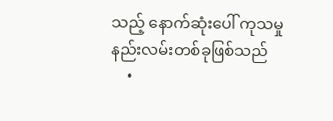သည့် နောက်ဆုံးပေါ် ကုသမှုနည်းလမ်းတစ်ခုဖြစ်သည်
    •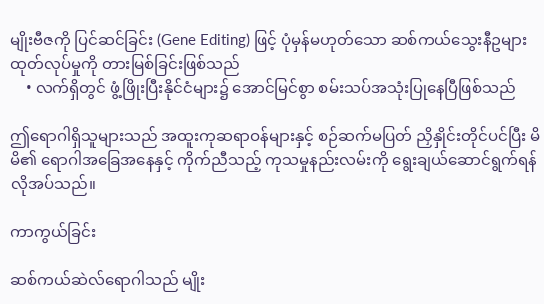မျိုးဗီဇကို ပြင်ဆင်ခြင်း (Gene Editing) ဖြင့် ပုံမှန်မဟုတ်သော ဆစ်ကယ်သွေးနီဥများ ထုတ်လုပ်မှုကို တားမြစ်ခြင်းဖြစ်သည်
    • လက်ရှိတွင် ဖွံ့ဖြိုးပြီးနိုင်ငံများ၌ အောင်မြင်စွာ စမ်းသပ်အသုံးပြုနေပြီဖြစ်သည်

ဤရောဂါရှိသူများသည် အထူးကုဆရာဝန်များနှင့် စဉ်ဆက်မပြတ် ညှိနှိုင်းတိုင်ပင်ပြီး မိမိ၏ ရောဂါအခြေအနေနှင့် ကိုက်ညီသည့် ကုသမှုနည်းလမ်းကို ရွေးချယ်ဆောင်ရွက်ရန် လိုအပ်သည်။

ကာကွယ်ခြင်း

ဆစ်ကယ်ဆဲလ်ရောဂါသည် မျိုး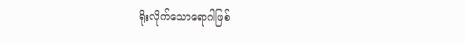ရိုးလိုက်သောရောဂါဖြစ်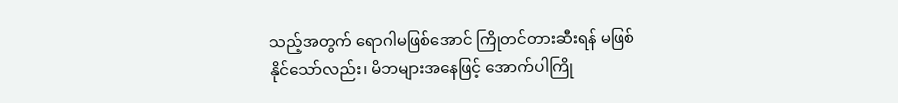သည့်အတွက် ရောဂါမဖြစ်အောင် ကြိုတင်တားဆီးရန် မဖြစ်နိုင်သော်လည်း၊ မိဘများအနေဖြင့် အောက်ပါကြို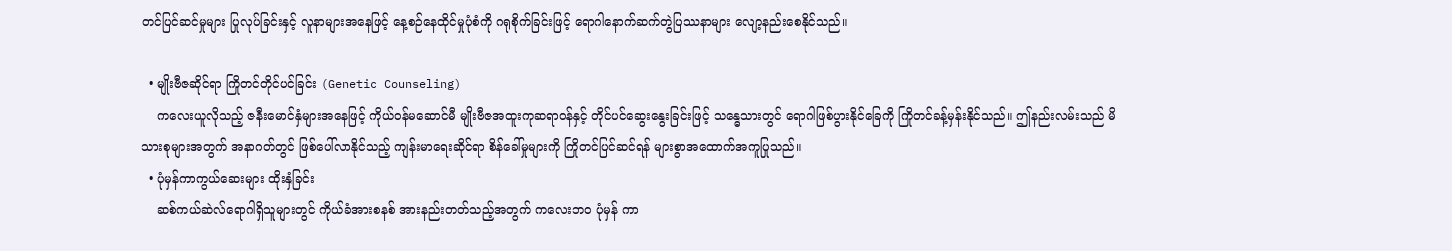တင်ပြင်ဆင်မှုများ ပြုလုပ်ခြင်းနှင့် လူနာများအနေဖြင့် နေ့စဉ်နေထိုင်မှုပုံစံကို ဂရုစိုက်ခြင်းဖြင့် ရောဂါနောက်ဆက်တွဲပြဿနာများ လျော့နည်းစေနိုင်သည်။

  • မျိုးဗီဇဆိုင်ရာ ကြိုတင်တိုင်ပင်ခြင်း (Genetic Counseling)
    ကလေးယူလိုသည့် ဇနီးမောင်နှံများအနေဖြင့် ကိုယ်ဝန်မဆောင်မီ မျိုးဗီဇအထူးကုဆရာဝန်နှင့် တိုင်ပင်ဆွေးနွေးခြင်းဖြင့် သန္ဓေသားတွင် ရောဂါဖြစ်ပွားနိုင်ခြေကို ကြိုတင်ခန့်မှန်းနိုင်သည်။ ဤနည်းလမ်းသည် မိသားစုများအတွက် အနာဂတ်တွင် ဖြစ်ပေါ်လာနိုင်သည့် ကျန်းမာရေးဆိုင်ရာ စိန်ခေါ်မှုများကို ကြိုတင်ပြင်ဆင်ရန် များစွာအထောက်အကူပြုသည်။
  • ပုံမှန်ကာကွယ်ဆေးများ ထိုးနှံခြင်း
    ဆစ်ကယ်ဆဲလ်ရောဂါရှိသူများတွင် ကိုယ်ခံအားစနစ် အားနည်းတတ်သည့်အတွက် ကလေးဘဝ ပုံမှန် ကာ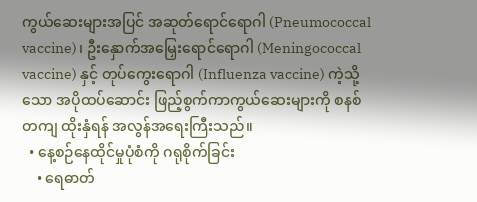ကွယ်ဆေးများအပြင် အဆုတ်ရောင်ရောဂါ (Pneumococcal vaccine)၊ ဦးနှောက်အမြှေးရောင်ရောဂါ (Meningococcal vaccine) နှင့် တုပ်ကွေးရောဂါ (Influenza vaccine) ကဲ့သို့သော အပိုထပ်ဆောင်း ဖြည့်စွက်ကာကွယ်ဆေးများကို စနစ်တကျ ထိုးနှံရန် အလွန်အရေးကြီးသည်။
  • နေ့စဉ်နေထိုင်မှုပုံစံကို ဂရုစိုက်ခြင်း
    • ရေဓာတ်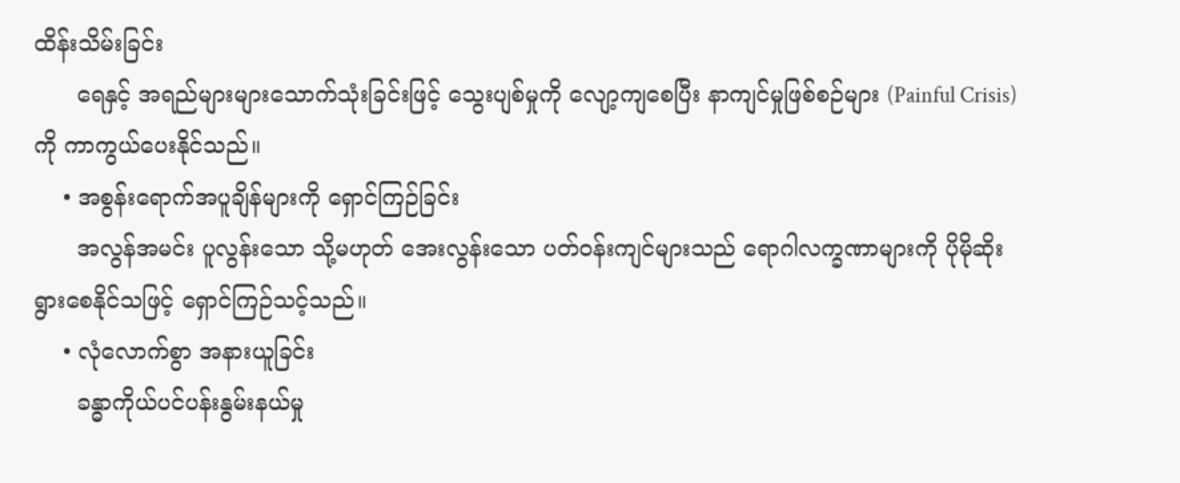ထိန်းသိမ်းခြင်း
      ရေနှင့် အရည်များများသောက်သုံးခြင်းဖြင့် သွေးပျစ်မှုကို လျော့ကျစေပြီး နာကျင်မှုဖြစ်စဉ်များ (Painful Crisis) ကို ကာကွယ်ပေးနိုင်သည်။
    • အစွန်းရောက်အပူချိန်များကို ရှောင်ကြဉ်ခြင်း
      အလွန်အမင်း ပူလွန်းသော သို့မဟုတ် အေးလွန်းသော ပတ်ဝန်းကျင်များသည် ရောဂါလက္ခဏာများကို ပိုမိုဆိုးရွားစေနိုင်သဖြင့် ရှောင်ကြဉ်သင့်သည်။
    • လုံလောက်စွာ အနားယူခြင်း
      ခန္ဓာကိုယ်ပင်ပန်းနွမ်းနယ်မှု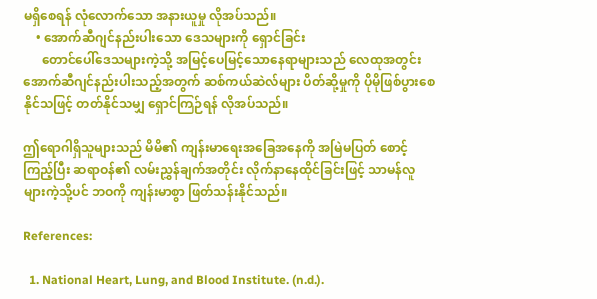မရှိစေရန် လုံလောက်သော အနားယူမှု လိုအပ်သည်။
    • အောက်ဆီဂျင်နည်းပါးသော ဒေသများကို ရှောင်ခြင်း
      တောင်ပေါ်ဒေသများကဲ့သို့ အမြင့်ပေမြင့်သောနေရာများသည် လေထုအတွင်း အောက်ဆီဂျင်နည်းပါးသည့်အတွက် ဆစ်ကယ်ဆဲလ်များ ပိတ်ဆို့မှုကို ပိုမိုဖြစ်ပွားစေနိုင်သဖြင့် တတ်နိုင်သမျှ ရှောင်ကြဉ်ရန် လိုအပ်သည်။

ဤရောဂါရှိသူများသည် မိမိ၏ ကျန်းမာရေးအခြေအနေကို အမြဲမပြတ် စောင့်ကြည့်ပြီး ဆရာဝန်၏ လမ်းညွှန်ချက်အတိုင်း လိုက်နာနေထိုင်ခြင်းဖြင့် သာမန်လူများကဲ့သို့ပင် ဘဝကို ကျန်းမာစွာ ဖြတ်သန်းနိုင်သည်။

References:

  1. National Heart, Lung, and Blood Institute. (n.d.).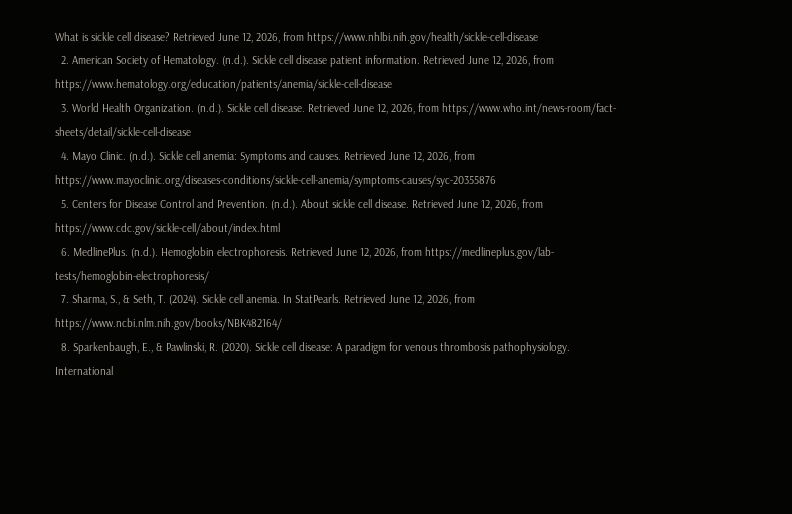What is sickle cell disease? Retrieved June 12, 2026, from https://www.nhlbi.nih.gov/health/sickle-cell-disease
  2. American Society of Hematology. (n.d.). Sickle cell disease patient information. Retrieved June 12, 2026, from https://www.hematology.org/education/patients/anemia/sickle-cell-disease
  3. World Health Organization. (n.d.). Sickle cell disease. Retrieved June 12, 2026, from https://www.who.int/news-room/fact-sheets/detail/sickle-cell-disease
  4. Mayo Clinic. (n.d.). Sickle cell anemia: Symptoms and causes. Retrieved June 12, 2026, from https://www.mayoclinic.org/diseases-conditions/sickle-cell-anemia/symptoms-causes/syc-20355876
  5. Centers for Disease Control and Prevention. (n.d.). About sickle cell disease. Retrieved June 12, 2026, from https://www.cdc.gov/sickle-cell/about/index.html
  6. MedlinePlus. (n.d.). Hemoglobin electrophoresis. Retrieved June 12, 2026, from https://medlineplus.gov/lab-tests/hemoglobin-electrophoresis/
  7. Sharma, S., & Seth, T. (2024). Sickle cell anemia. In StatPearls. Retrieved June 12, 2026, from https://www.ncbi.nlm.nih.gov/books/NBK482164/
  8. Sparkenbaugh, E., & Pawlinski, R. (2020). Sickle cell disease: A paradigm for venous thrombosis pathophysiology. International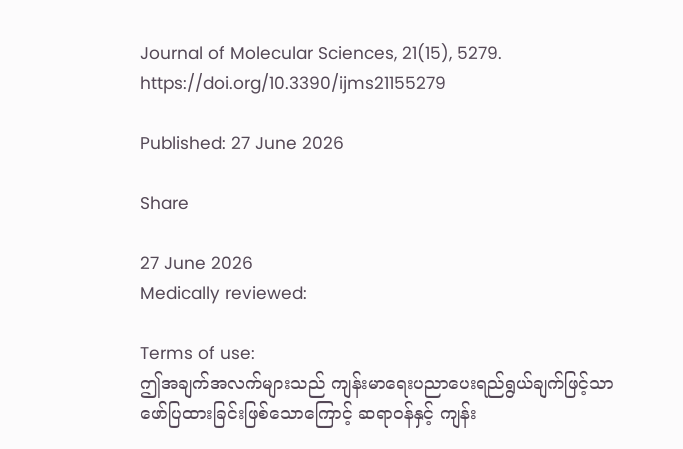Journal of Molecular Sciences, 21(15), 5279. https://doi.org/10.3390/ijms21155279

Published: 27 June 2026

Share

27 June 2026
Medically reviewed:

Terms of use:
ဤအချက်အလက်များသည် ကျန်းမာရေးပညာပေးရည်ရွယ်ချက်ဖြင့်သာ ဖော်ပြထားခြင်းဖြစ်သောကြောင့် ဆရာဝန်နှင့် ကျန်း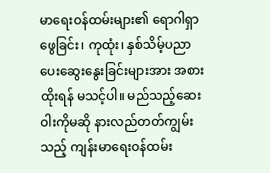မာရေးဝန်ထမ်းများ၏ ရောဂါရှာဖွေခြင်း၊ ကုထုံး၊ နှစ်သိမ့်ပညာပေးဆွေးနွေးခြင်းများအား အစားထိုးရန် မသင့်ပါ။ မည်သည့်ဆေးဝါးကိုမဆို နားလည်တတ်ကျွမ်းသည့် ကျန်းမာရေးဝန်ထမ်း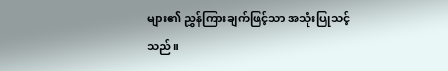များ၏ ညွှန်ကြားချက်ဖြင့်သာ အသုံးပြုသင့်သည်။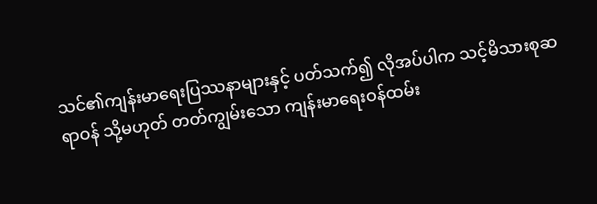သင်၏ကျန်းမာရေးပြဿနာများနှင့် ပတ်သက်၍ လိုအပ်ပါက သင့်မိသားစုဆရာဝန် သို့မဟုတ် တတ်ကျွမ်းသော ကျန်းမာရေးဝန်ထမ်း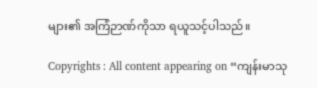များ၏ အကြံဉာဏ်ကိုသာ ရယူသင့်ပါသည်။

Copyrights : All content appearing on “ကျန်းမာသု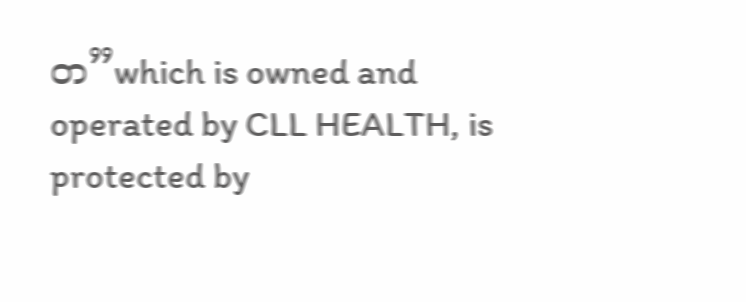တ”which is owned and operated by CLL HEALTH, is protected by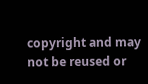copyright and may not be reused or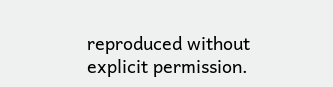reproduced without explicit permission.